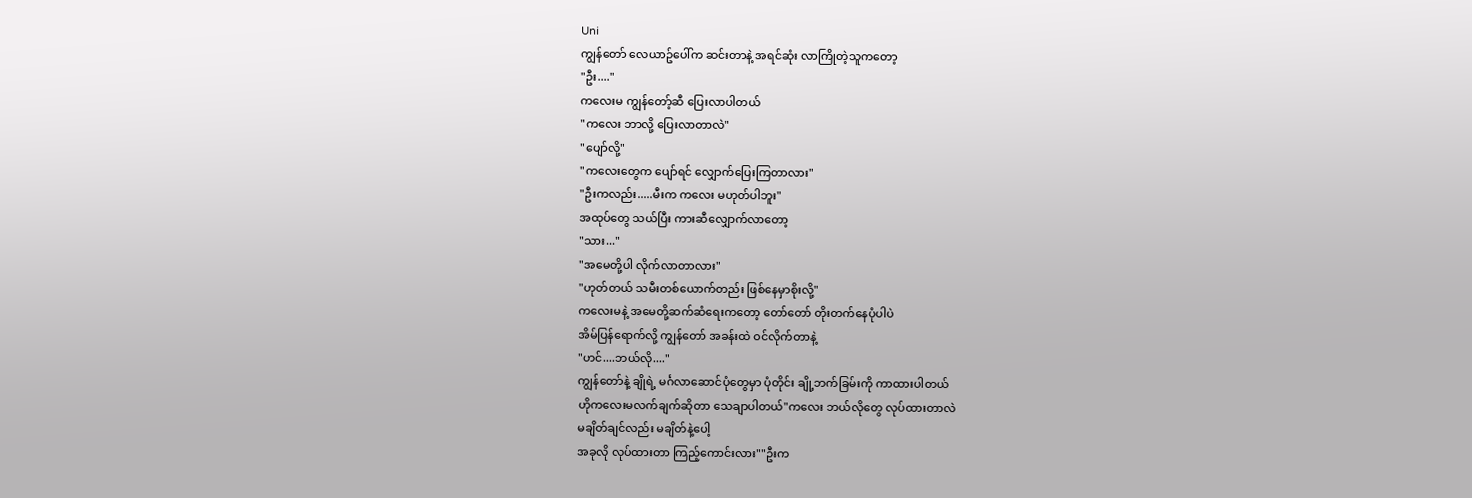Uni
ကျွန်တော် လေယာဥ်ပေါ်က ဆင်းတာနဲ့ အရင်ဆုံး လာကြိုတဲ့သူကတော့
"ဦး...."
ကလေးမ ကျွန်တော့်ဆီ ပြေးလာပါတယ်
"ကလေး ဘာလို့ ပြေးလာတာလဲ"
"ပျော်လို့"
"ကလေးတွေက ပျော်ရင် လျှောက်ပြေးကြတာလား"
"ဦးကလည်း.....မီးက ကလေး မဟုတ်ပါဘူး"
အထုပ်တွေ သယ်ပြီး ကားဆီလျှောက်လာတော့
"သား..."
"အမေတို့ပါ လိုက်လာတာလား"
"ဟုတ်တယ် သမီးတစ်ယောက်တည်း ဖြစ်နေမှာစိုးလို့"
ကလေးမနဲ့ အမေတို့ဆက်ဆံရေးကတော့ တော်တော် တိုးတက်နေပုံပါပဲ
အိမ်ပြန်ရောက်လို့ ကျွန်တော် အခန်းထဲ ဝင်လိုက်တာနဲ့
"ဟင်....ဘယ်လို...."
ကျွန်တော်နဲ့ ချိုရဲ့ မင်္ဂလာဆောင်ပုံတွေမှာ ပုံတိုင်း ချို့ဘက်ခြမ်းကို ကာထားပါတယ်
ဟိုကလေးမလက်ချက်ဆိုတာ သေချာပါတယ်"ကလေး ဘယ်လိုတွေ လုပ်ထားတာလဲ
မချိတ်ချင်လည်း မချိတ်နဲ့ပေါ့
အခုလို လုပ်ထားတာ ကြည့်ကောင်းလား""ဦးက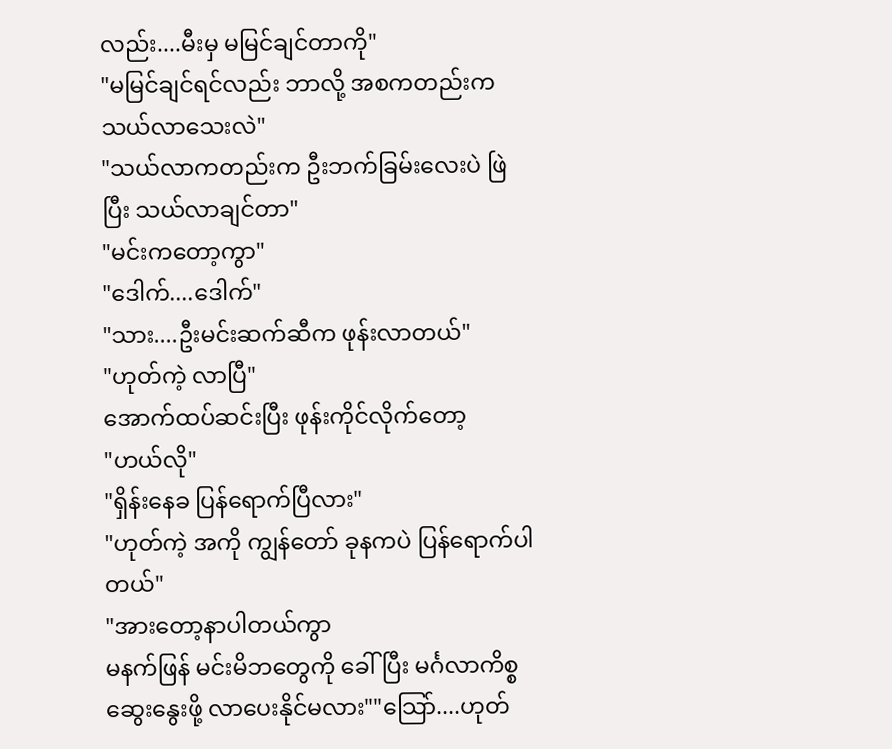လည်း....မီးမှ မမြင်ချင်တာကို"
"မမြင်ချင်ရင်လည်း ဘာလို့ အစကတည်းက သယ်လာသေးလဲ"
"သယ်လာကတည်းက ဦးဘက်ခြမ်းလေးပဲ ဖြဲပြီး သယ်လာချင်တာ"
"မင်းကတော့ကွာ"
"ဒေါက်....ဒေါက်"
"သား....ဦးမင်းဆက်ဆီက ဖုန်းလာတယ်"
"ဟုတ်ကဲ့ လာပြီ"
အောက်ထပ်ဆင်းပြီး ဖုန်းကိုင်လိုက်တော့
"ဟယ်လို"
"ရှိန်းနေခ ပြန်ရောက်ပြီလား"
"ဟုတ်ကဲ့ အကို ကျွန်တော် ခုနကပဲ ပြန်ရောက်ပါတယ်"
"အားတော့နာပါတယ်ကွာ
မနက်ဖြန် မင်းမိဘတွေကို ခေါ်ပြီး မင်္ဂလာကိစ္စဆွေးနွေးဖို့ လာပေးနိုင်မလား""သြော်....ဟုတ်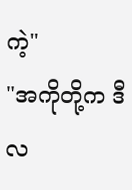ကဲ့"
"အကိုတို့က ဒီလ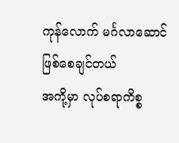ကုန်လောက် မင်္ဂလာဆောင်ဖြစ်စေချင်တယ်
အကို့မှာ လုပ်စရာကိစ္စ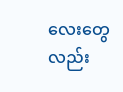လေးတွေလည်း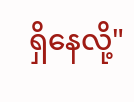ရှိနေလို့"